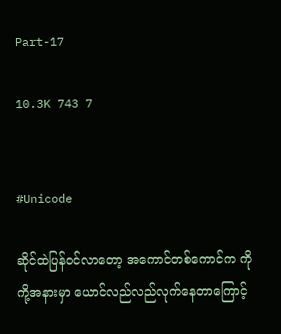Part-17

10.3K 743 7


#Unicode

ဆိုင်ထဲပြန်ဝင်လာတော့ အကောင်တစ်ကောင်က ကိုကို့အနားမှာ ယောင်လည်လည်လုက်နေတာကြောင့်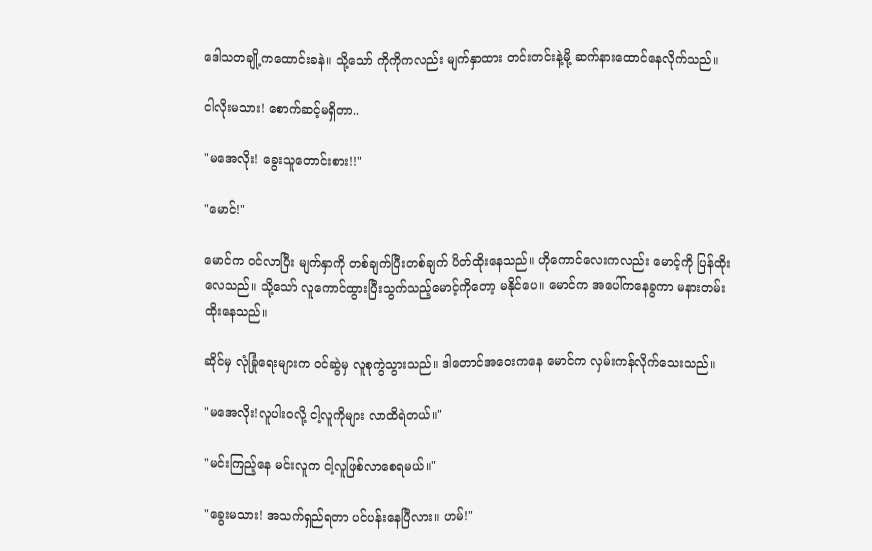ဒေါသတချို့ကထောင်းခနဲ။ သို့သော် ကိုကိုကလည်း မျက်နှာထား တင်းတင်းနဲ့မို့ ဆက်နားထောင်နေလိုက်သည်။

ငါလိုးမသား! စောက်ဆင့်မရှိတာ..

"မအေလိုး! ခွေးသူတောင်းစား!!"

"မောင်!"

မောင်က ဝင်လာပြီး မျက်နှာကို တစ်ချက်ပြီးတစ်ချက် ပိတ်ထိုးနေသည်။ ဟိုကောင်လေးကလည်း မောင့်ကို ပြန်ထိုးလေသည်။ သို့သော် လူကောင်ထွားပြီးသွက်သည့်မောင့်ကိုတော့ မနိုင်ပေ။ မောင်က အပေါ်ကနေခွကာ မနားတမ်း ထိုးနေသည်။

ဆိုင်မှ လုံခြုံရေးများက ဝင်ဆွဲမှ လူစုကွဲသွားသည်။ ဒါတောင်အဝေးကနေ မောင်က လှမ်းကန်လိုက်သေးသည်။

"မအေလိုး!လူပါးဝလို့ ငါ့လူကိုများ လာထိရဲတယ်။"

"မင်းကြည့်နေ မင်းလူက ငါ့လူဖြစ်လာစေရမယ်။"

"ခွေးမသား! အသက်ရှည်ရတာ ပင်ပန်းနေပြီလား။ ဟမ်!"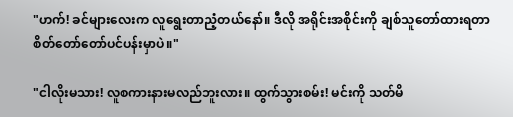"ဟက်! ခင်များလေးက လူရွေးတာညံ့တယ်နော်။ ဒီလို အရိုင်းအစိုင်းကို ချစ်သူတော်ထားရတာ စိတ်တော်တော်ပင်ပန်းမှာပဲ။"

"ငါလိုးမသား! လူစကားနားမလည်ဘူးလား။ ထွက်သွားစမ်း! မင်းကို သတ်မိ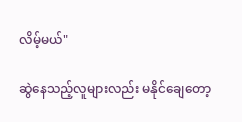လိမ့်မယ်"

ဆွဲနေသည့်လူများလည်း မနိုင်ချေတော့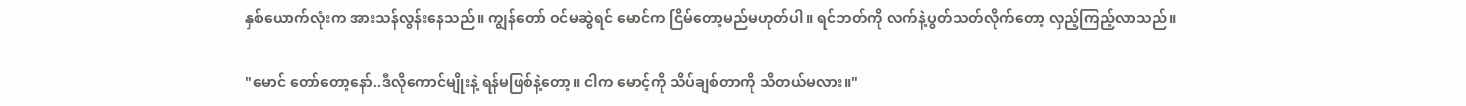နှစ်ယောက်လုံးက အားသန်လွန်းနေသည်။ ကျွန်တော် ဝင်မဆွဲရင် မောင်က ငြိမ်တော့မည်မဟုတ်ပါ။ ရင်ဘတ်ကို လက်နဲ့ပွတ်သတ်လိုက်တော့ လှည့်ကြည့်လာသည်။

"မောင် တော်တော့နော်..ဒီလိုကောင်မျိုးနဲ့ ရန်မဖြစ်နဲ့တော့။ ငါက မောင့်ကို သိပ်ချစ်တာကို သိတယ်မလား။"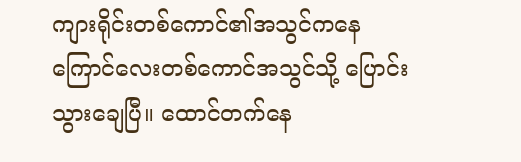ကျားရိုင်းတစ်ကောင်၏အသွင်ကနေ ကြောင်လေးတစ်ကောင်အသွင်သို့ ပြောင်းသွားချေပြီ။ ထောင်တက်နေ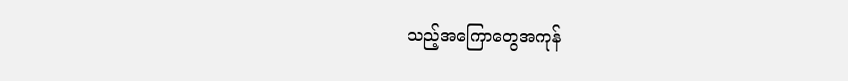သည့်အကြောတွေအကုန်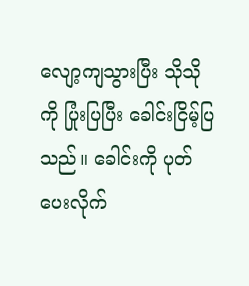လျော့ကျသွားပြီး သိုသိုကို ပြုံးပြပြီး ခေါင်းငြိမ့်ပြသည်။ ခေါင်းကို ပုတ်ပေးလိုက်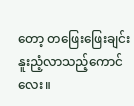တော့ တဖြေးဖြေးချင်း နူးညံ့လာသည့်ကောင်လေး။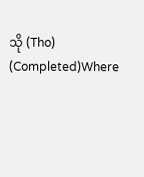သို (Tho) (Completed)Where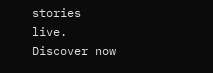stories live. Discover now